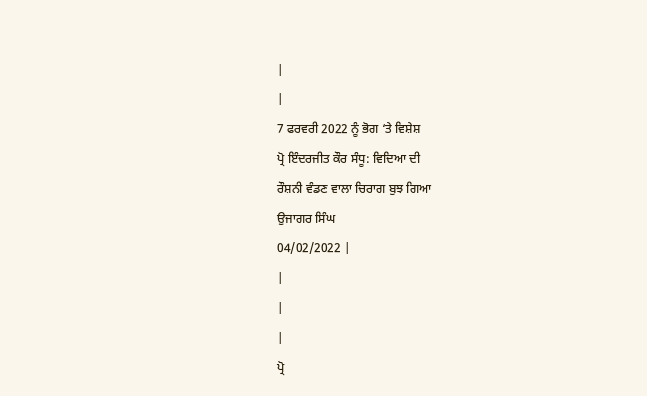|
|
7 ਫਰਵਰੀ 2022 ਨੂੰ ਭੋਗ ‘ਤੇ ਵਿਸ਼ੇਸ਼
ਪ੍ਰੋ ਇੰਦਰਜੀਤ ਕੌਰ ਸੰਧੂ: ਵਿਦਿਆ ਦੀ
ਰੌਸ਼ਨੀ ਵੰਡਣ ਵਾਲਾ ਚਿਰਾਗ ਬੁਝ ਗਿਆ
ਉਜਾਗਰ ਸਿੰਘ
04/02/2022 |
|
|
|
ਪ੍ਰੋ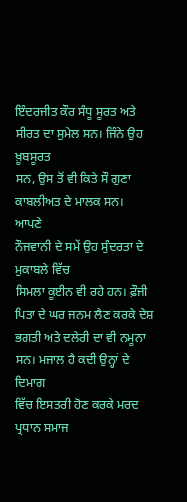ਇੰਦਰਜੀਤ ਕੌਰ ਸੰਧੂ ਸੂਰਤ ਅਤੇ ਸੀਰਤ ਦਾ ਸੁਮੇਲ ਸਨ। ਜਿੰਨੇ ਉਹ ਖ਼ੂਬਸੂਰਤ
ਸਨ, ਉਸ ਤੋਂ ਵੀ ਕਿਤੇ ਸੌ ਗੁਣਾ ਕਾਬਲੀਅਤ ਦੇ ਮਾਲਕ ਸਨ।
ਆਪਣੇ
ਨੌਜਵਾਨੀ ਦੇ ਸਮੇਂ ਉਹ ਸੁੰਦਰਤਾ ਦੇ ਮੁਕਾਬਲੇ ਵਿੱਚ
ਸਿਮਲਾ ਕੂਈਨ ਵੀ ਰਹੇ ਹਨ। ਫ਼ੌਜੀ ਪਿਤਾ ਦੇ ਘਰ ਜਨਮ ਲੈਣ ਕਰਕੇ ਦੇਸ਼
ਭਗਤੀ ਅਤੇ ਦਲੇਰੀ ਦਾ ਵੀ ਨਮੂਨਾ ਸਨ। ਮਜਾਲ ਹੈ ਕਦੀ ਉਨ੍ਹਾਂ ਦੇ ਦਿਮਾਗ
ਵਿੱਚ ਇਸਤਰੀ ਹੋਣ ਕਰਕੇ ਮਰਦ ਪ੍ਰਧਾਨ ਸਮਾਜ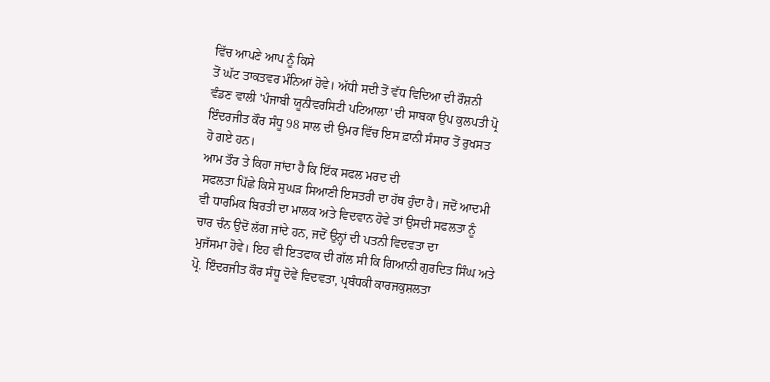ਵਿੱਚ ਆਪਣੇ ਆਪ ਨੂੰ ਕਿਸੇ
ਤੋਂ ਘੱਟ ਤਾਕਤਵਰ ਮੰਨਿਆਂ ਹੋਵੇ। ਅੱਧੀ ਸਦੀ ਤੋਂ ਵੱਧ ਵਿਦਿਆ ਦੀ ਰੌਸ਼ਨੀ
ਵੰਡਣ ਵਾਲੀ 'ਪੰਜਾਬੀ ਯੂਨੀਵਰਸਿਟੀ ਪਟਿਆਲਾ' ਦੀ ਸਾਬਕਾ ਉਪ ਕੁਲਪਤੀ ਪ੍ਰੋ
ਇੰਦਰਜੀਤ ਕੌਰ ਸੰਧੂ 98 ਸਾਲ ਦੀ ਉਮਰ ਵਿੱਚ ਇਸ ਫ਼ਾਨੀ ਸੰਸਾਰ ਤੋਂ ਰੁਖਸਤ
ਹੋ ਗਏ ਹਨ।
ਆਮ ਤੌਰ ਤੇ ਕਿਹਾ ਜਾਂਦਾ ਹੈ ਕਿ ਇੱਕ ਸਫਲ ਮਰਦ ਦੀ
ਸਫਲਤਾ ਪਿੱਛੇ ਕਿਸੇ ਸੁਘੜ ਸਿਆਣੀ ਇਸਤਰੀ ਦਾ ਹੱਥ ਹੁੰਦਾ ਹੈ। ਜਦੋਂ ਆਦਮੀ
ਵੀ ਧਾਰਮਿਕ ਬਿਰਤੀ ਦਾ ਮਾਲਕ ਅਤੇ ਵਿਦਵਾਨ ਹੋਵੇ ਤਾਂ ਉਸਦੀ ਸਫਲਤਾ ਨੂੰ
ਚਾਰ ਚੰਨ ਉਦੋਂ ਲੱਗ ਜਾਂਦੇ ਹਨ, ਜਦੋਂ ਉਨ੍ਹਾਂ ਦੀ ਪਤਨੀ ਵਿਦਵਤਾ ਦਾ
ਮੁਜੱਸਮਾ ਹੋਵੇ। ਇਹ ਵੀ ਇਤਫਾਕ ਦੀ ਗੱਲ ਸੀ ਕਿ ਗਿਆਨੀ ਗੁਰਦਿਤ ਸਿੰਘ ਅਤੇ
ਪ੍ਰੋ. ਇੰਦਰਜੀਤ ਕੌਰ ਸੰਧੂ ਦੋਵੇਂ ਵਿਦਵਤਾ, ਪ੍ਰਬੰਧਕੀ ਕਾਰਜਕੁਸ਼ਲਤਾ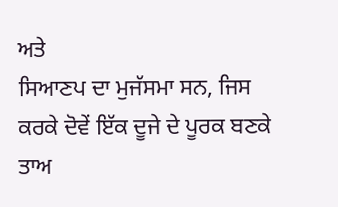ਅਤੇ
ਸਿਆਣਪ ਦਾ ਮੁਜੱਸਮਾ ਸਨ, ਜਿਸ ਕਰਕੇ ਦੋਵੇਂ ਇੱਕ ਦੂਜੇ ਦੇ ਪੂਰਕ ਬਣਕੇ
ਤਾਅ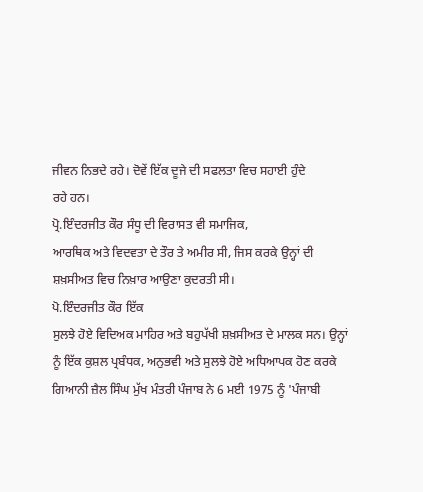ਜੀਵਨ ਨਿਭਦੇ ਰਹੇ। ਦੋਵੇਂ ਇੱਕ ਦੂਜੇ ਦੀ ਸਫਲਤਾ ਵਿਚ ਸਹਾਈ ਹੁੰਦੇ
ਰਹੇ ਹਨ।
ਪ੍ਰੋ.ਇੰਦਰਜੀਤ ਕੌਰ ਸੰਧੂ ਦੀ ਵਿਰਾਸਤ ਵੀ ਸਮਾਜਿਕ,
ਆਰਥਿਕ ਅਤੇ ਵਿਦਵਤਾ ਦੇ ਤੌਰ ਤੇ ਅਮੀਰ ਸੀ, ਜਿਸ ਕਰਕੇ ਉਨ੍ਹਾਂ ਦੀ
ਸ਼ਖ਼ਸੀਅਤ ਵਿਚ ਨਿਖ਼ਾਰ ਆਉਣਾ ਕੁਦਰਤੀ ਸੀ।
ਪੋ.ਇੰਦਰਜੀਤ ਕੌਰ ਇੱਕ
ਸੁਲਝੇ ਹੋਏ ਵਿਦਿਅਕ ਮਾਹਿਰ ਅਤੇ ਬਹੁਪੱਖੀ ਸ਼ਖ਼ਸੀਅਤ ਦੇ ਮਾਲਕ ਸਨ। ਉਨ੍ਹਾਂ
ਨੂੰ ਇੱਕ ਕੁਸ਼ਲ ਪ੍ਰਬੰਧਕ, ਅਨੁਭਵੀ ਅਤੇ ਸੁਲਝੇ ਹੋਏ ਅਧਿਆਪਕ ਹੋਣ ਕਰਕੇ
ਗਿਆਨੀ ਜ਼ੈਲ ਸਿੰਘ ਮੁੱਖ ਮੰਤਰੀ ਪੰਜਾਬ ਨੇ 6 ਮਈ 1975 ਨੂੰ 'ਪੰਜਾਬੀ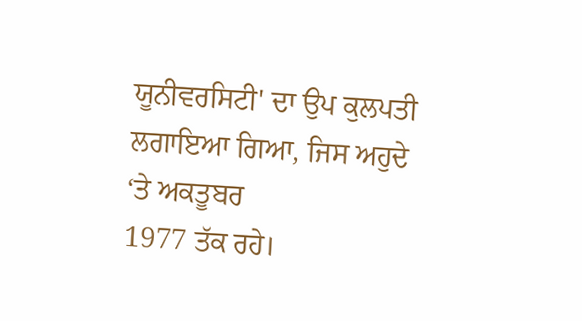ਯੂਨੀਵਰਸਿਟੀ' ਦਾ ਉਪ ਕੁਲਪਤੀ ਲਗਾਇਆ ਗਿਆ, ਜਿਸ ਅਹੁਦੇ ‘ਤੇ ਅਕਤੂਬਰ
1977 ਤੱਕ ਰਹੇ।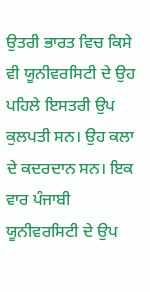ਉਤਰੀ ਭਾਰਤ ਵਿਚ ਕਿਸੇ ਵੀ ਯੂਨੀਵਰਸਿਟੀ ਦੇ ਉਹ
ਪਹਿਲੇ ਇਸਤਰੀ ਉਪ ਕੁਲਪਤੀ ਸਨ। ਉਹ ਕਲਾ ਦੇ ਕਦਰਦਾਨ ਸਨ। ਇਕ ਵਾਰ ਪੰਜਾਬੀ
ਯੂਨੀਵਰਸਿਟੀ ਦੇ ਉਪ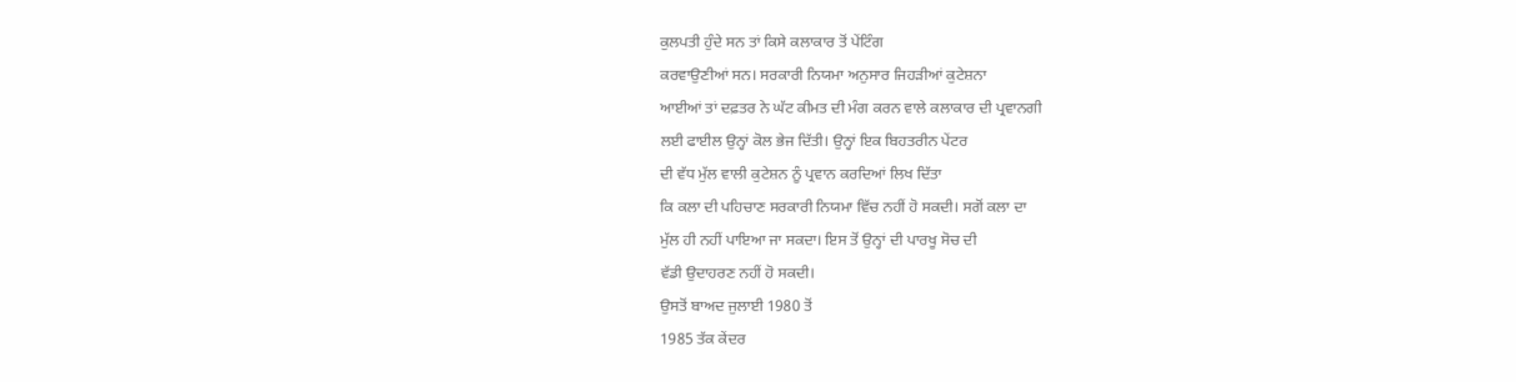ਕੁਲਪਤੀ ਹੁੰਦੇ ਸਨ ਤਾਂ ਕਿਸੇ ਕਲਾਕਾਰ ਤੋਂ ਪੇਂਟਿੰਗ
ਕਰਵਾਉਣੀਆਂ ਸਨ। ਸਰਕਾਰੀ ਨਿਯਮਾ ਅਨੁਸਾਰ ਜਿਹੜੀਆਂ ਕੁਟੇਸ਼ਨਾ
ਆਈਆਂ ਤਾਂ ਦਫ਼ਤਰ ਨੇ ਘੱਟ ਕੀਮਤ ਦੀ ਮੰਗ ਕਰਨ ਵਾਲੇ ਕਲਾਕਾਰ ਦੀ ਪ੍ਰਵਾਨਗੀ
ਲਈ ਫਾਈਲ ਉਨ੍ਹਾਂ ਕੋਲ ਭੇਜ ਦਿੱਤੀ। ਉਨ੍ਹਾਂ ਇਕ ਬਿਹਤਰੀਨ ਪੇਂਟਰ
ਦੀ ਵੱਧ ਮੁੱਲ ਵਾਲੀ ਕੁਟੇਸ਼ਨ ਨੂੰ ਪ੍ਰਵਾਨ ਕਰਦਿਆਂ ਲਿਖ ਦਿੱਤਾ
ਕਿ ਕਲਾ ਦੀ ਪਹਿਚਾਣ ਸਰਕਾਰੀ ਨਿਯਮਾ ਵਿੱਚ ਨਹੀਂ ਹੋ ਸਕਦੀ। ਸਗੋਂ ਕਲਾ ਦਾ
ਮੁੱਲ ਹੀ ਨਹੀਂ ਪਾਇਆ ਜਾ ਸਕਦਾ। ਇਸ ਤੋਂ ਉਨ੍ਹਾਂ ਦੀ ਪਾਰਖੂ ਸੋਚ ਦੀ
ਵੱਡੀ ਉਦਾਹਰਣ ਨਹੀਂ ਹੋ ਸਕਦੀ।
ਉਸਤੋਂ ਬਾਅਦ ਜੁਲਾਈ 1980 ਤੋਂ
1985 ਤੱਕ ਕੇਂਦਰ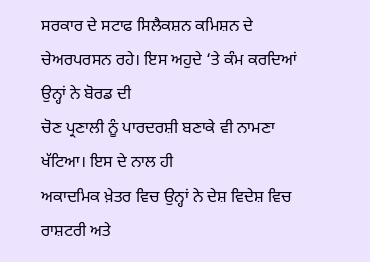ਸਰਕਾਰ ਦੇ ਸਟਾਫ ਸਿਲੈਕਸ਼ਨ ਕਮਿਸ਼ਨ ਦੇ
ਚੇਅਰਪਰਸਨ ਰਹੇ। ਇਸ ਅਹੁਦੇ ‘ਤੇ ਕੰਮ ਕਰਦਿਆਂ ਉਨ੍ਹਾਂ ਨੇ ਬੋਰਡ ਦੀ
ਚੋਣ ਪ੍ਰਣਾਲੀ ਨੂੰ ਪਾਰਦਰਸ਼ੀ ਬਣਾਕੇ ਵੀ ਨਾਮਣਾ ਖੱਟਿਆ। ਇਸ ਦੇ ਨਾਲ ਹੀ
ਅਕਾਦਮਿਕ ਖ਼ੇਤਰ ਵਿਚ ਉਨ੍ਹਾਂ ਨੇ ਦੇਸ਼ ਵਿਦੇਸ਼ ਵਿਚ ਰਾਸ਼ਟਰੀ ਅਤੇ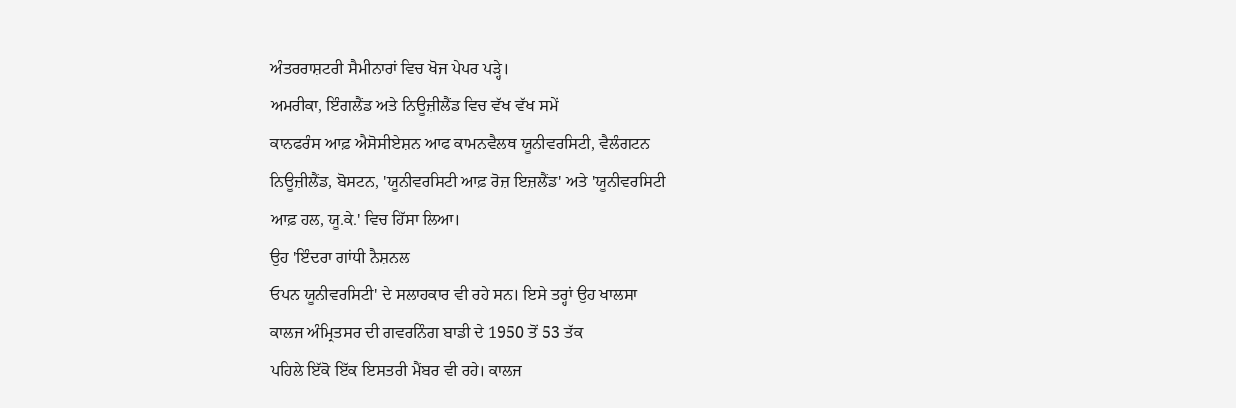ਅੰਤਰਰਾਸ਼ਟਰੀ ਸੈਮੀਨਾਰਾਂ ਵਿਚ ਖੋਜ ਪੇਪਰ ਪੜ੍ਹੇ।
ਅਮਰੀਕਾ, ਇੰਗਲੈਂਡ ਅਤੇ ਨਿਊਜ਼ੀਲੈਂਡ ਵਿਚ ਵੱਖ ਵੱਖ ਸਮੇਂ
ਕਾਨਫਰੰਸ ਆਫ਼ ਐਸੋਸੀਏਸ਼ਨ ਆਫ ਕਾਮਨਵੈਲਥ ਯੂਨੀਵਰਸਿਟੀ, ਵੈਲੰਗਟਨ
ਨਿਊਜ਼ੀਲੈਂਡ, ਬੋਸਟਨ, 'ਯੂਨੀਵਰਸਿਟੀ ਆਫ਼ ਰੋਜ਼ ਇਜ਼ਲੈਂਡ' ਅਤੇ 'ਯੂਨੀਵਰਸਿਟੀ
ਆਫ਼ ਹਲ, ਯੂ.ਕੇ.' ਵਿਚ ਹਿੱਸਾ ਲਿਆ।
ਉਹ 'ਇੰਦਰਾ ਗਾਂਧੀ ਨੈਸ਼ਨਲ
ਓਪਨ ਯੂਨੀਵਰਸਿਟੀ' ਦੇ ਸਲਾਹਕਾਰ ਵੀ ਰਹੇ ਸਨ। ਇਸੇ ਤਰ੍ਹਾਂ ਉਹ ਖਾਲਸਾ
ਕਾਲਜ ਅੰਮ੍ਰਿਤਸਰ ਦੀ ਗਵਰਨਿੰਗ ਬਾਡੀ ਦੇ 1950 ਤੋਂ 53 ਤੱਕ
ਪਹਿਲੇ ਇੱਕੋ ਇੱਕ ਇਸਤਰੀ ਮੈਂਬਰ ਵੀ ਰਹੇ। ਕਾਲਜ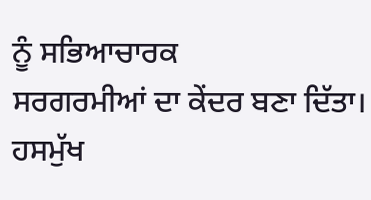ਨੂੰ ਸਭਿਆਚਾਰਕ
ਸਰਗਰਮੀਆਂ ਦਾ ਕੇਂਦਰ ਬਣਾ ਦਿੱਤਾ। ਹਸਮੁੱਖ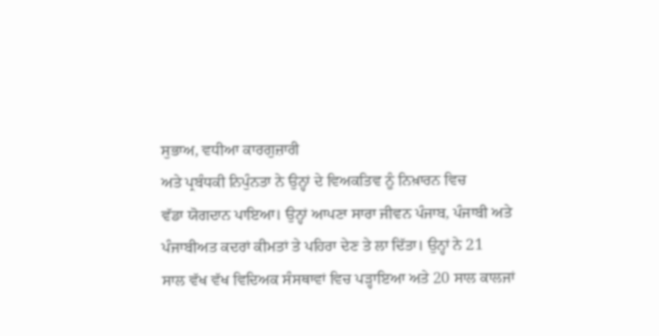ਸੁਭਾਅ, ਵਧੀਆ ਕਾਰਗੁਜ਼ਾਰੀ
ਅਤੇ ਪ੍ਰਬੰਧਕੀ ਨਿਪੁੰਨਤਾ ਨੇ ਉਨ੍ਹਾਂ ਦੇ ਵਿਅਕਤਿਵ ਨੂੰ ਨਿਖ਼ਾਰਨ ਵਿਚ
ਵੱਡਾ ਯੋਗਦਾਨ ਪਾਇਆ। ਉਨ੍ਹਾਂ ਆਪਣਾ ਸਾਰਾ ਜੀਵਨ ਪੰਜਾਬ, ਪੰਜਾਬੀ ਅਤੇ
ਪੰਜਾਬੀਅਤ ਕਦਰਾਂ ਕੀਮਤਾਂ ਤੇ ਪਹਿਰਾ ਦੇਣ ਤੇ ਲਾ ਦਿੱਤਾ। ਉਨ੍ਹਾਂ ਨੇ 21
ਸਾਲ ਵੱਖ ਵੱਖ ਵਿਦਿਅਕ ਸੰਸਥਾਵਾਂ ਵਿਚ ਪੜ੍ਹਾਇਆ ਅਤੇ 20 ਸਾਲ ਕਾਲਜਾਂ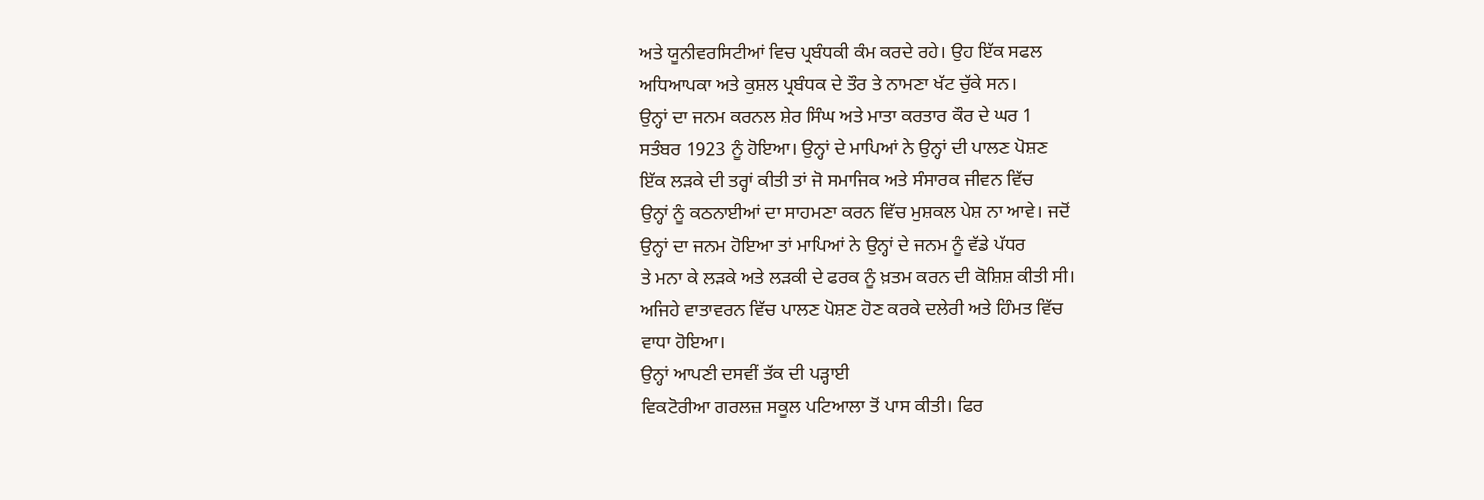ਅਤੇ ਯੂਨੀਵਰਸਿਟੀਆਂ ਵਿਚ ਪ੍ਰਬੰਧਕੀ ਕੰਮ ਕਰਦੇ ਰਹੇ। ਉਹ ਇੱਕ ਸਫਲ
ਅਧਿਆਪਕਾ ਅਤੇ ਕੁਸ਼ਲ ਪ੍ਰਬੰਧਕ ਦੇ ਤੌਰ ਤੇ ਨਾਮਣਾ ਖੱਟ ਚੁੱਕੇ ਸਨ।
ਉਨ੍ਹਾਂ ਦਾ ਜਨਮ ਕਰਨਲ ਸ਼ੇਰ ਸਿੰਘ ਅਤੇ ਮਾਤਾ ਕਰਤਾਰ ਕੌਰ ਦੇ ਘਰ 1
ਸਤੰਬਰ 1923 ਨੂੰ ਹੋਇਆ। ਉਨ੍ਹਾਂ ਦੇ ਮਾਪਿਆਂ ਨੇ ਉਨ੍ਹਾਂ ਦੀ ਪਾਲਣ ਪੋਸ਼ਣ
ਇੱਕ ਲੜਕੇ ਦੀ ਤਰ੍ਹਾਂ ਕੀਤੀ ਤਾਂ ਜੋ ਸਮਾਜਿਕ ਅਤੇ ਸੰਸਾਰਕ ਜੀਵਨ ਵਿੱਚ
ਉਨ੍ਹਾਂ ਨੂੰ ਕਠਨਾਈਆਂ ਦਾ ਸਾਹਮਣਾ ਕਰਨ ਵਿੱਚ ਮੁਸ਼ਕਲ ਪੇਸ਼ ਨਾ ਆਵੇ। ਜਦੋਂ
ਉਨ੍ਹਾਂ ਦਾ ਜਨਮ ਹੋਇਆ ਤਾਂ ਮਾਪਿਆਂ ਨੇ ਉਨ੍ਹਾਂ ਦੇ ਜਨਮ ਨੂੰ ਵੱਡੇ ਪੱਧਰ
ਤੇ ਮਨਾ ਕੇ ਲੜਕੇ ਅਤੇ ਲੜਕੀ ਦੇ ਫਰਕ ਨੂੰ ਖ਼ਤਮ ਕਰਨ ਦੀ ਕੋਸ਼ਿਸ਼ ਕੀਤੀ ਸੀ।
ਅਜਿਹੇ ਵਾਤਾਵਰਨ ਵਿੱਚ ਪਾਲਣ ਪੋਸ਼ਣ ਹੋਣ ਕਰਕੇ ਦਲੇਰੀ ਅਤੇ ਹਿੰਮਤ ਵਿੱਚ
ਵਾਧਾ ਹੋਇਆ।
ਉਨ੍ਹਾਂ ਆਪਣੀ ਦਸਵੀਂ ਤੱਕ ਦੀ ਪੜ੍ਹਾਈ
ਵਿਕਟੋਰੀਆ ਗਰਲਜ਼ ਸਕੂਲ ਪਟਿਆਲਾ ਤੋਂ ਪਾਸ ਕੀਤੀ। ਫਿਰ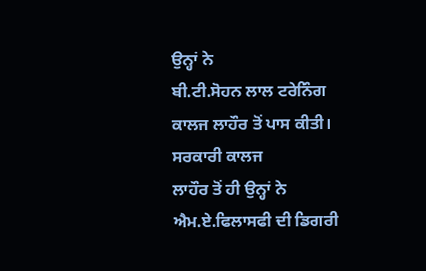ਉਨ੍ਹਾਂ ਨੇ
ਬੀ.ਟੀ.ਸੋਹਨ ਲਾਲ ਟਰੇਨਿੰਗ ਕਾਲਜ ਲਾਹੌਰ ਤੋਂ ਪਾਸ ਕੀਤੀ। ਸਰਕਾਰੀ ਕਾਲਜ
ਲਾਹੌਰ ਤੋਂ ਹੀ ਉਨ੍ਹਾਂ ਨੇ ਐਮ.ਏ.ਫਿਲਾਸਫੀ ਦੀ ਡਿਗਰੀ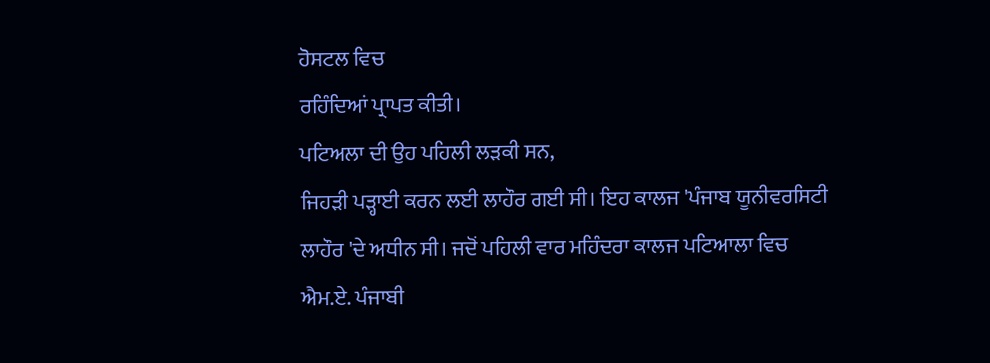ਹੋਸਟਲ ਵਿਚ
ਰਹਿੰਦਿਆਂ ਪ੍ਰਾਪਤ ਕੀਤੀ।
ਪਟਿਅਲਾ ਦੀ ਉਹ ਪਹਿਲੀ ਲੜਕੀ ਸਨ,
ਜਿਹੜੀ ਪੜ੍ਹਾਈ ਕਰਨ ਲਈ ਲਾਹੌਰ ਗਈ ਸੀ। ਇਹ ਕਾਲਜ 'ਪੰਜਾਬ ਯੂਨੀਵਰਸਿਟੀ
ਲਾਹੌਰ 'ਦੇ ਅਧੀਨ ਸੀ। ਜਦੋਂ ਪਹਿਲੀ ਵਾਰ ਮਹਿੰਦਰਾ ਕਾਲਜ ਪਟਿਆਲਾ ਵਿਚ
ਐਮ.ਏ. ਪੰਜਾਬੀ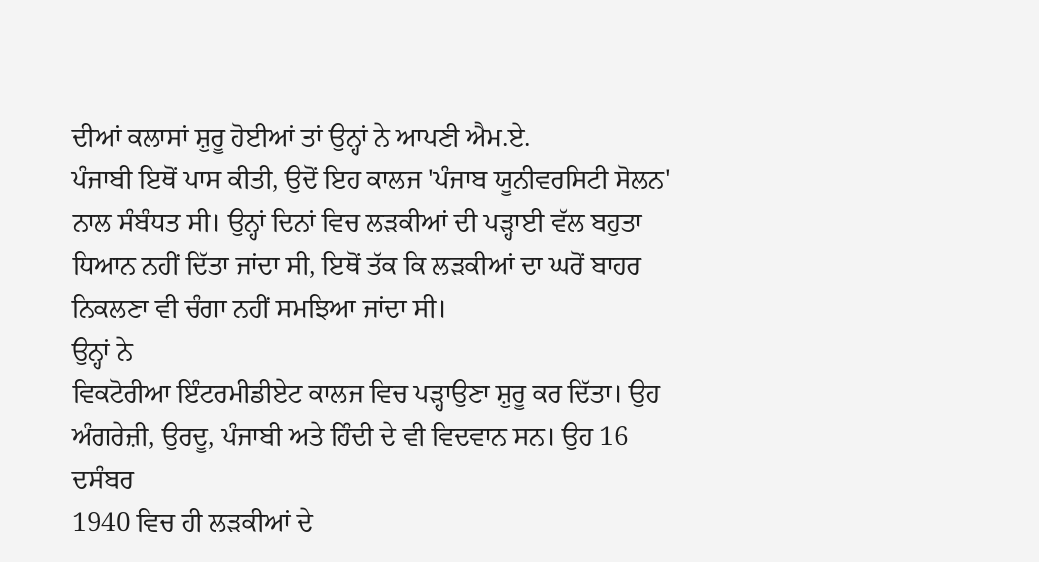ਦੀਆਂ ਕਲਾਸਾਂ ਸ਼ੁਰੂ ਹੋਈਆਂ ਤਾਂ ਉਨ੍ਹਾਂ ਨੇ ਆਪਣੀ ਐਮ.ਏ.
ਪੰਜਾਬੀ ਇਥੋਂ ਪਾਸ ਕੀਤੀ, ਉਦੋਂ ਇਹ ਕਾਲਜ 'ਪੰਜਾਬ ਯੂਨੀਵਰਸਿਟੀ ਸੋਲਨ'
ਨਾਲ ਸੰਬੰਧਤ ਸੀ। ਉਨ੍ਹਾਂ ਦਿਨਾਂ ਵਿਚ ਲੜਕੀਆਂ ਦੀ ਪੜ੍ਹਾਈ ਵੱਲ ਬਹੁਤਾ
ਧਿਆਨ ਨਹੀਂ ਦਿੱਤਾ ਜਾਂਦਾ ਸੀ, ਇਥੋਂ ਤੱਕ ਕਿ ਲੜਕੀਆਂ ਦਾ ਘਰੋਂ ਬਾਹਰ
ਨਿਕਲਣਾ ਵੀ ਚੰਗਾ ਨਹੀਂ ਸਮਝਿਆ ਜਾਂਦਾ ਸੀ।
ਉਨ੍ਹਾਂ ਨੇ
ਵਿਕਟੋਰੀਆ ਇੰਟਰਮੀਡੀਏਟ ਕਾਲਜ ਵਿਚ ਪੜ੍ਹਾਉਣਾ ਸ਼ੁਰੂ ਕਰ ਦਿੱਤਾ। ਉਹ
ਅੰਗਰੇਜ਼ੀ, ਉਰਦੂ, ਪੰਜਾਬੀ ਅਤੇ ਹਿੰਦੀ ਦੇ ਵੀ ਵਿਦਵਾਨ ਸਨ। ਉਹ 16 ਦਸੰਬਰ
1940 ਵਿਚ ਹੀ ਲੜਕੀਆਂ ਦੇ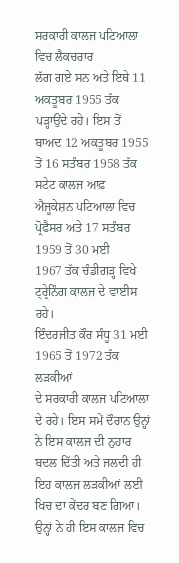ਸਰਕਾਰੀ ਕਾਲਜ ਪਟਿਆਲਾ ਵਿਚ ਲੈਕਚਰਾਰ
ਲੱਗ ਗਏ ਸਨ ਅਤੇ ਇਥੇ 11 ਅਕਤੂਬਰ 1955 ਤੱਕ ਪੜ੍ਹਾਉਂਦੇ ਰਹੇ। ਇਸ ਤੋਂ
ਬਾਅਦ 12 ਅਕਤੂਬਰ 1955 ਤੋਂ 16 ਸਤੰਬਰ 1958 ਤੱਕ ਸਟੇਟ ਕਾਲਜ ਆਫ਼
ਐਜੂਕੇਸ਼ਨ ਪਟਿਆਲਾ ਵਿਚ ਪ੍ਰੋਫੈਸਰ ਅਤੇ 17 ਸਤੰਬਰ 1959 ਤੋਂ 30 ਮਈ
1967 ਤੱਕ ਚੰਡੀਗੜ੍ਹ ਵਿਖੇ ਟ੍ਰ੍ਰੇਨਿੰਗ ਕਾਲਜ ਦੇ ਵਾਈਸ
ਰਹੇ।
ਇੰਦਰਜੀਤ ਕੌਰ ਸੰਧੂ 31 ਮਈ 1965 ਤੋਂ 1972 ਤੱਕ ਲੜਕੀਆਂ
ਦੇ ਸਰਕਾਰੀ ਕਾਲਜ ਪਟਿਆਲਾ ਦੇ ਰਹੇ। ਇਸ ਸਮੇਂ ਦੌਰਾਨ ਉਨ੍ਹਾਂ
ਨੇ ਇਸ ਕਾਲਜ ਦੀ ਨੁਹਾਰ ਬਦਲ ਦਿੱਤੀ ਅਤੇ ਜਲਦੀ ਹੀ ਇਹ ਕਾਲਜ ਲੜਕੀਆਂ ਲਈ
ਖਿਚ ਦਾ ਕੇਂਦਰ ਬਣ ਗਿਆ। ਉਨ੍ਹਾਂ ਨੇ ਹੀ ਇਸ ਕਾਲਜ ਵਿਚ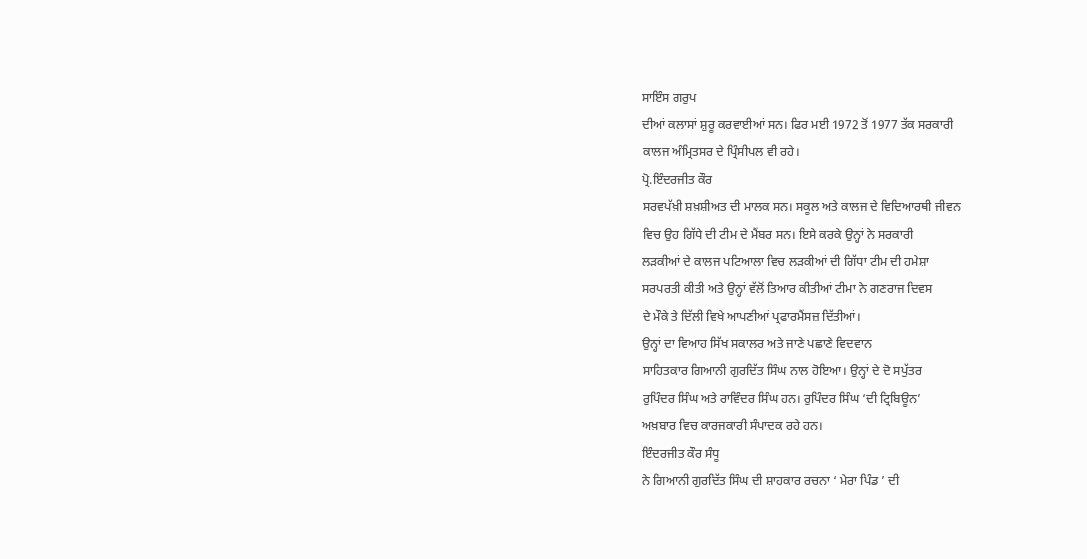ਸਾਇੰਸ ਗਰੁਪ
ਦੀਆਂ ਕਲਾਸਾਂ ਸ਼ੁਰੂ ਕਰਵਾਈਆਂ ਸਨ। ਫਿਰ ਮਈ 1972 ਤੋਂ 1977 ਤੱਕ ਸਰਕਾਰੀ
ਕਾਲਜ ਅੰਮ੍ਰਿਤਸਰ ਦੇ ਪ੍ਰਿੰਸੀਪਲ ਵੀ ਰਹੇ।
ਪ੍ਰੋ.ਇੰਦਰਜੀਤ ਕੌਰ
ਸਰਵਪੱਖ਼ੀ ਸ਼ਖ਼ਸ਼ੀਅਤ ਦੀ ਮਾਲਕ ਸਨ। ਸਕੂਲ ਅਤੇ ਕਾਲਜ ਦੇ ਵਿਦਿਆਰਥੀ ਜੀਵਨ
ਵਿਚ ਉਹ ਗਿੱਧੇ ਦੀ ਟੀਮ ਦੇ ਮੈਂਬਰ ਸਨ। ਇਸੇ ਕਰਕੇ ਉਨ੍ਹਾਂ ਨੇ ਸਰਕਾਰੀ
ਲੜਕੀਆਂ ਦੇ ਕਾਲਜ ਪਟਿਆਲਾ ਵਿਚ ਲੜਕੀਆਂ ਦੀ ਗਿੱਧਾ ਟੀਮ ਦੀ ਹਮੇਸ਼ਾ
ਸਰਪਰਤੀ ਕੀਤੀ ਅਤੇ ਉਨ੍ਹਾਂ ਵੱਲੋਂ ਤਿਆਰ ਕੀਤੀਆਂ ਟੀਮਾ ਨੇ ਗਣਰਾਜ ਦਿਵਸ
ਦੇ ਮੌਕੇ ਤੇ ਦਿੱਲੀ ਵਿਖੇ ਆਪਣੀਆਂ ਪ੍ਰਫਾਰਮੈਂਸਜ਼ ਦਿੱਤੀਆਂ।
ਉਨ੍ਹਾਂ ਦਾ ਵਿਆਹ ਸਿੱਖ ਸਕਾਲਰ ਅਤੇ ਜਾਣੇ ਪਛਾਣੇ ਵਿਦਵਾਨ
ਸਾਹਿਤਕਾਰ ਗਿਆਨੀ ਗੁਰਦਿੱਤ ਸਿੰਘ ਨਾਲ ਹੋਇਆ। ਉਨ੍ਹਾਂ ਦੇ ਦੋ ਸਪੁੱਤਰ
ਰੁਪਿੰਦਰ ਸਿੰਘ ਅਤੇ ਰਾਵਿੰਦਰ ਸਿੰਘ ਹਨ। ਰੁਪਿੰਦਰ ਸਿੰਘ ‘ਦੀ ਟ੍ਰਿਬਿਊਨ’
ਅਖ਼ਬਾਰ ਵਿਚ ਕਾਰਜਕਾਰੀ ਸੰਪਾਦਕ ਰਹੇ ਹਨ।
ਇੰਦਰਜੀਤ ਕੌਰ ਸੰਧੂ
ਨੇ ਗਿਆਨੀ ਗੁਰਦਿੱਤ ਸਿੰਘ ਦੀ ਸ਼ਾਹਕਾਰ ਰਚਨਾ ‘ ਮੇਰਾ ਪਿੰਡ ’ ਦੀ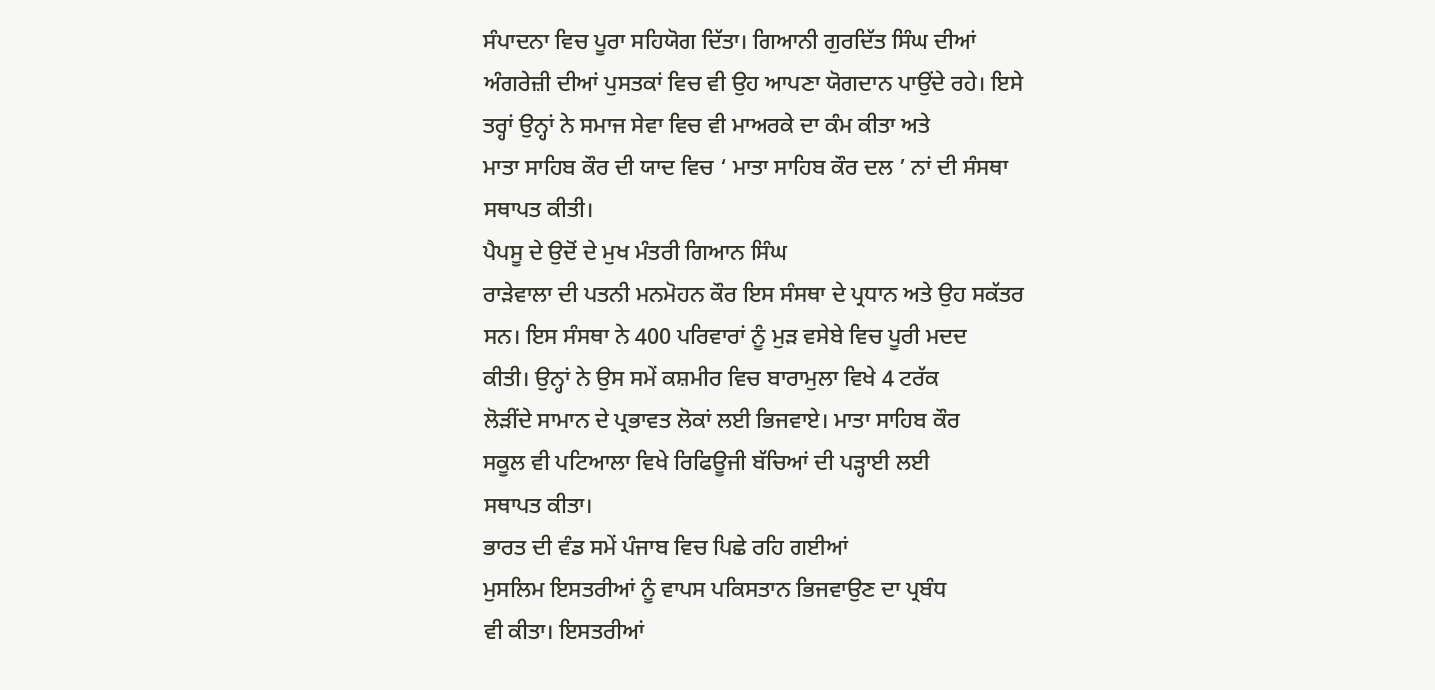ਸੰਪਾਦਨਾ ਵਿਚ ਪੂਰਾ ਸਹਿਯੋਗ ਦਿੱਤਾ। ਗਿਆਨੀ ਗੁਰਦਿੱਤ ਸਿੰਘ ਦੀਆਂ
ਅੰਗਰੇਜ਼ੀ ਦੀਆਂ ਪੁਸਤਕਾਂ ਵਿਚ ਵੀ ਉਹ ਆਪਣਾ ਯੋਗਦਾਨ ਪਾਉਂਦੇ ਰਹੇ। ਇਸੇ
ਤਰ੍ਹਾਂ ਉਨ੍ਹਾਂ ਨੇ ਸਮਾਜ ਸੇਵਾ ਵਿਚ ਵੀ ਮਾਅਰਕੇ ਦਾ ਕੰਮ ਕੀਤਾ ਅਤੇ
ਮਾਤਾ ਸਾਹਿਬ ਕੌਰ ਦੀ ਯਾਦ ਵਿਚ ‘ ਮਾਤਾ ਸਾਹਿਬ ਕੌਰ ਦਲ ’ ਨਾਂ ਦੀ ਸੰਸਥਾ
ਸਥਾਪਤ ਕੀਤੀ।
ਪੈਪਸੂ ਦੇ ਉਦੋਂ ਦੇ ਮੁਖ ਮੰਤਰੀ ਗਿਆਨ ਸਿੰਘ
ਰਾੜੇਵਾਲਾ ਦੀ ਪਤਨੀ ਮਨਮੋਹਨ ਕੌਰ ਇਸ ਸੰਸਥਾ ਦੇ ਪ੍ਰਧਾਨ ਅਤੇ ਉਹ ਸਕੱਤਰ
ਸਨ। ਇਸ ਸੰਸਥਾ ਨੇ 400 ਪਰਿਵਾਰਾਂ ਨੂੰ ਮੁੜ ਵਸੇਬੇ ਵਿਚ ਪੂਰੀ ਮਦਦ
ਕੀਤੀ। ਉਨ੍ਹਾਂ ਨੇ ਉਸ ਸਮੇਂ ਕਸ਼ਮੀਰ ਵਿਚ ਬਾਰਾਮੁਲਾ ਵਿਖੇ 4 ਟਰੱਕ
ਲੋੜੀਂਦੇ ਸਾਮਾਨ ਦੇ ਪ੍ਰਭਾਵਤ ਲੋਕਾਂ ਲਈ ਭਿਜਵਾਏ। ਮਾਤਾ ਸਾਹਿਬ ਕੌਰ
ਸਕੂਲ ਵੀ ਪਟਿਆਲਾ ਵਿਖੇ ਰਿਫਿਊਜੀ ਬੱਚਿਆਂ ਦੀ ਪੜ੍ਹਾਈ ਲਈ
ਸਥਾਪਤ ਕੀਤਾ।
ਭਾਰਤ ਦੀ ਵੰਡ ਸਮੇਂ ਪੰਜਾਬ ਵਿਚ ਪਿਛੇ ਰਹਿ ਗਈਆਂ
ਮੁਸਲਿਮ ਇਸਤਰੀਆਂ ਨੂੰ ਵਾਪਸ ਪਕਿਸਤਾਨ ਭਿਜਵਾਉਣ ਦਾ ਪ੍ਰਬੰਧ
ਵੀ ਕੀਤਾ। ਇਸਤਰੀਆਂ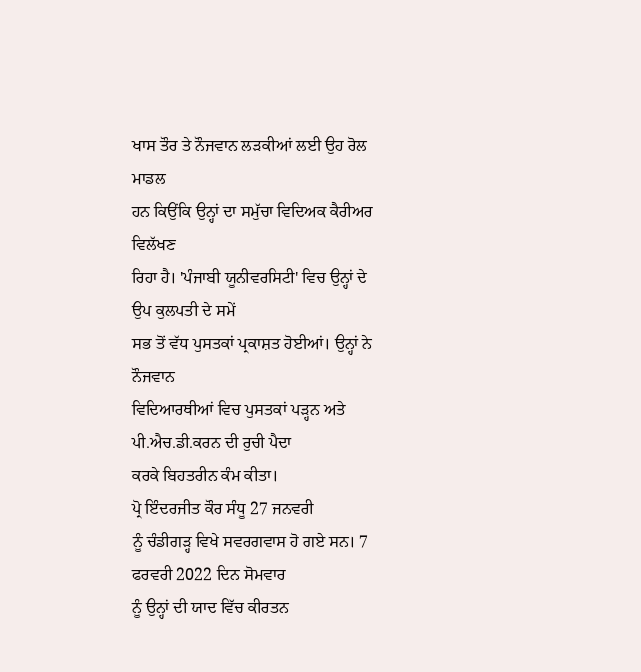ਖਾਸ ਤੌਰ ਤੇ ਨੌਜਵਾਨ ਲੜਕੀਆਂ ਲਈ ਉਹ ਰੋਲ ਮਾਡਲ
ਹਨ ਕਿਉਂਕਿ ਉਨ੍ਹਾਂ ਦਾ ਸਮੁੱਚਾ ਵਿਦਿਅਕ ਕੈਰੀਅਰ ਵਿਲੱਖਣ
ਰਿਹਾ ਹੈ। 'ਪੰਜਾਬੀ ਯੂਨੀਵਰਸਿਟੀ' ਵਿਚ ਉਨ੍ਹਾਂ ਦੇ ਉਪ ਕੁਲਪਤੀ ਦੇ ਸਮੇਂ
ਸਭ ਤੋਂ ਵੱਧ ਪੁਸਤਕਾਂ ਪ੍ਰਕਾਸ਼ਤ ਹੋਈਆਂ। ਉਨ੍ਹਾਂ ਨੇ ਨੌਜਵਾਨ
ਵਿਦਿਆਰਥੀਆਂ ਵਿਚ ਪੁਸਤਕਾਂ ਪੜ੍ਹਨ ਅਤੇ ਪੀ.ਐਚ.ਡੀ.ਕਰਨ ਦੀ ਰੁਚੀ ਪੈਦਾ
ਕਰਕੇ ਬਿਹਤਰੀਨ ਕੰਮ ਕੀਤਾ।
ਪ੍ਰੋ ਇੰਦਰਜੀਤ ਕੌਰ ਸੰਧੂ 27 ਜਨਵਰੀ
ਨੂੰ ਚੰਡੀਗੜ੍ਹ ਵਿਖੇ ਸਵਰਗਵਾਸ ਹੋ ਗਏ ਸਨ। 7 ਫਰਵਰੀ 2022 ਦਿਨ ਸੋਮਵਾਰ
ਨੂੰ ਉਨ੍ਹਾਂ ਦੀ ਯਾਦ ਵਿੱਚ ਕੀਰਤਨ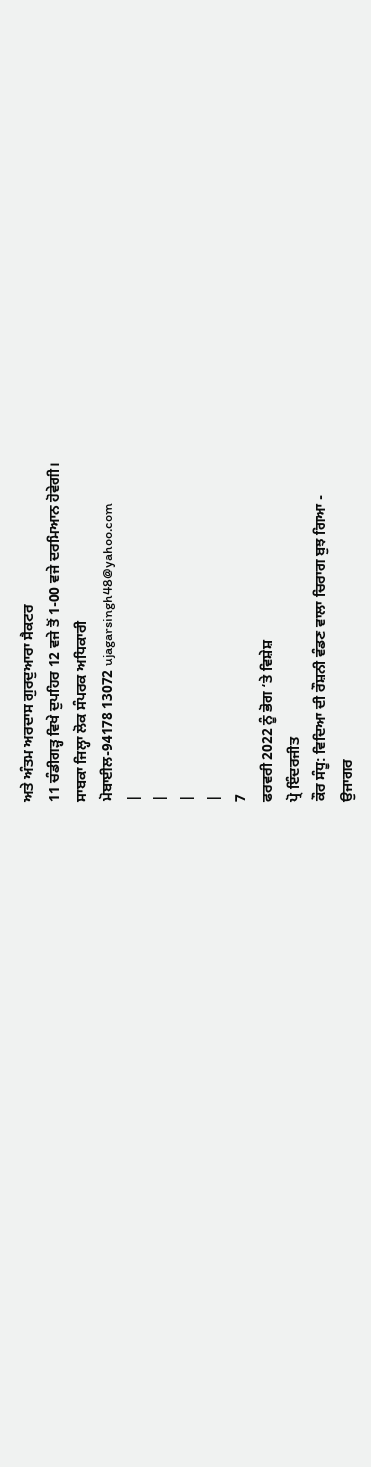ਅਤੇ ਅੰਤਮ ਅਰਦਾਸ ਗੁਰਦੁਆਰਾ ਸੈਕਟਰ
11 ਚੰਡੀਗੜ੍ਹ ਵਿਖੇ ਦੁਪਹਿਰ 12 ਵਜੇ ਤੋਂ 1-00 ਵਜੇ ਦਰਮਿਆਨ ਹੋਵੇਗੀ।
ਸਾਬਕਾ ਜਿਲ੍ਹਾ ਲੋਕ ਸੰਪਰਕ ਅਧਿਕਾਰੀ
ਮੋਬਾਈਲ-94178 13072 ujagarsingh48@yahoo.com
|
|
|
|
7
ਫਰਵਰੀ 2022 ਨੂੰ ਭੋਗ ‘ਤੇ ਵਿਸ਼ੇਸ਼
ਪ੍ਰੋ ਇੰਦਰਜੀਤ
ਕੌਰ ਸੰਧੂ: ਵਿਦਿਆ ਦੀ ਰੌਸ਼ਨੀ ਵੰਡਣ ਵਾਲਾ ਚਿਰਾਗ ਬੁਝ ਗਿਆ -
ਉਜਾਗਰ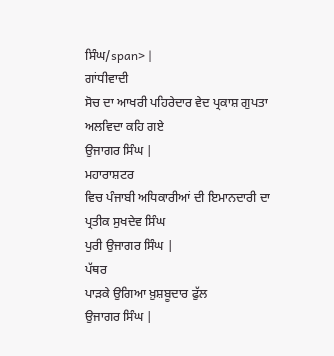ਸਿੰਘ/span> |
ਗਾਂਧੀਵਾਦੀ
ਸੋਚ ਦਾ ਆਖਰੀ ਪਹਿਰੇਦਾਰ ਵੇਦ ਪ੍ਰਕਾਸ਼ ਗੁਪਤਾ ਅਲਵਿਦਾ ਕਹਿ ਗਏ
ਉਜਾਗਰ ਸਿੰਘ |
ਮਹਾਰਾਸ਼ਟਰ
ਵਿਚ ਪੰਜਾਬੀ ਅਧਿਕਾਰੀਆਂ ਦੀ ਇਮਾਨਦਾਰੀ ਦਾ ਪ੍ਰਤੀਕ ਸੁਖਦੇਵ ਸਿੰਘ
ਪੁਰੀ ਉਜਾਗਰ ਸਿੰਘ |
ਪੱਥਰ
ਪਾੜਕੇ ਉਗਿਆ ਖ਼ੁਸ਼ਬੂਦਾਰ ਫੁੱਲ
ਉਜਾਗਰ ਸਿੰਘ |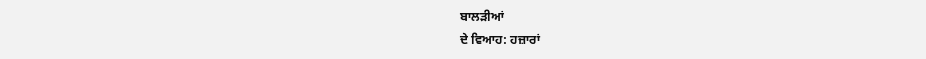ਬਾਲੜੀਆਂ
ਦੇ ਵਿਆਹ: ਹਜ਼ਾਰਾਂ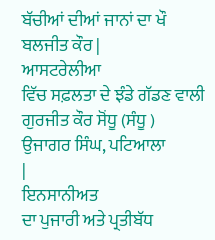ਬੱਚੀਆਂ ਦੀਆਂ ਜਾਨਾਂ ਦਾ ਖੌ
ਬਲਜੀਤ ਕੌਰ |
ਆਸਟਰੇਲੀਆ
ਵਿੱਚ ਸਫ਼ਲਤਾ ਦੇ ਝੰਡੇ ਗੱਡਣ ਵਾਲੀ ਗੁਰਜੀਤ ਕੌਰ ਸੋਂਧੂ (ਸੰਧੂ )
ਉਜਾਗਰ ਸਿੰਘ, ਪਟਿਆਲਾ
|
ਇਨਸਾਨੀਅਤ
ਦਾ ਪੁਜਾਰੀ ਅਤੇ ਪ੍ਰਤੀਬੱਧ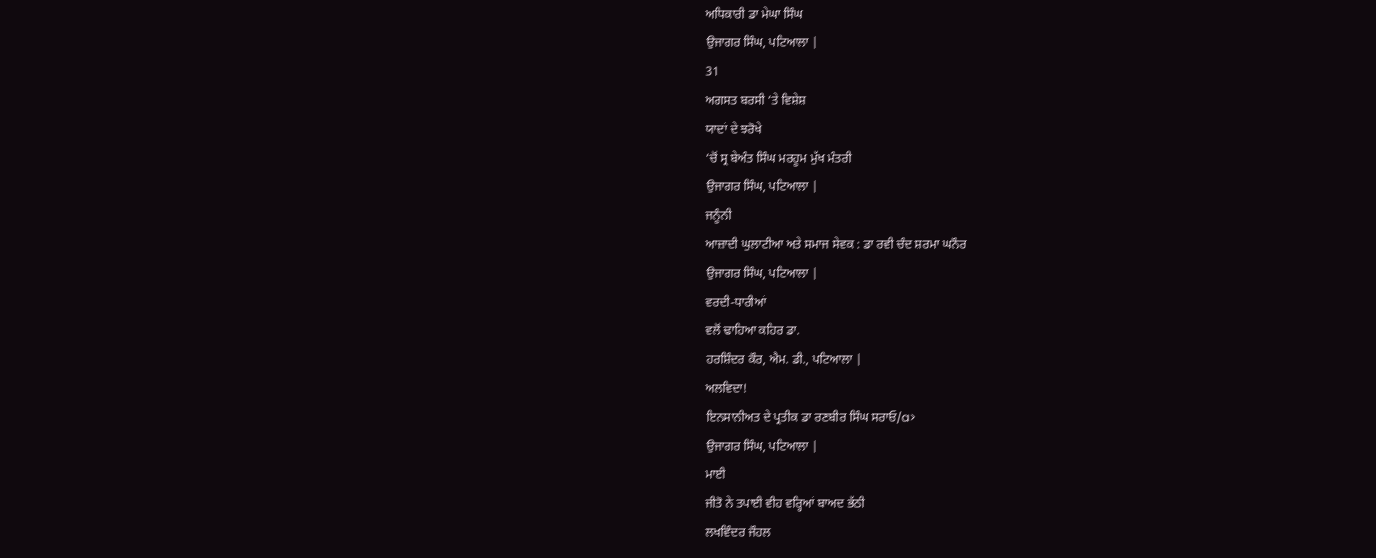ਅਧਿਕਾਰੀ ਡਾ ਮੇਘਾ ਸਿੰਘ
ਉਜਾਗਰ ਸਿੰਘ, ਪਟਿਆਲਾ |
31
ਅਗਸਤ ਬਰਸੀ ‘ਤੇ ਵਿਸ਼ੇਸ਼
ਯਾਦਾਂ ਦੇ ਝਰੋਖੇ
‘ਚੋਂ ਸ੍ਰ ਬੇਅੰਤ ਸਿੰਘ ਮਰਹੂਮ ਮੁੱਖ ਮੰਤਰੀ
ਉਜਾਗਰ ਸਿੰਘ, ਪਟਿਆਲਾ |
ਜਨੂੰਨੀ
ਆਜ਼ਾਦੀ ਘੁਲਾਟੀਆ ਅਤੇ ਸਮਾਜ ਸੇਵਕ : ਡਾ ਰਵੀ ਚੰਦ ਸ਼ਰਮਾ ਘਨੌਰ
ਉਜਾਗਰ ਸਿੰਘ, ਪਟਿਆਲਾ |
ਵਰਦੀ-ਧਾਰੀਆਂ
ਵਲੋਂ ਢਾਹਿਆ ਕਹਿਰ ਡਾ.
ਹਰਸ਼ਿੰਦਰ ਕੌਰ, ਐਮ. ਡੀ., ਪਟਿਆਲਾ |
ਅਲਵਿਦਾ!
ਇਨਸਾਨੀਅਤ ਦੇ ਪ੍ਰਤੀਕ ਡਾ ਰਣਬੀਰ ਸਿੰਘ ਸਰਾਓ/a>
ਉਜਾਗਰ ਸਿੰਘ, ਪਟਿਆਲਾ |
ਮਾਈ
ਜੀਤੋ ਨੇ ਤਪਾਈ ਵੀਹ ਵਰ੍ਹਿਆਂ ਬਾਅਦ ਭੱਠੀ
ਲਖਵਿੰਦਰ ਜੌਹਲ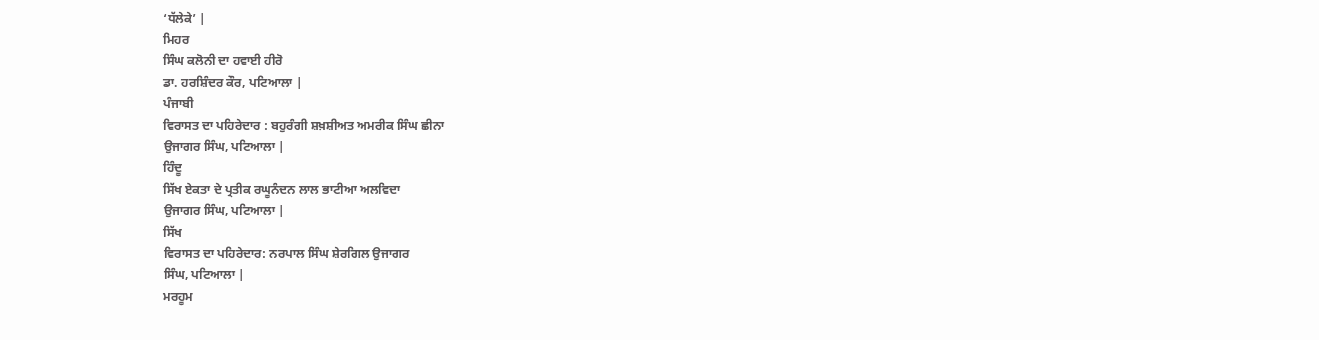‘ਧੱਲੇਕੇ’ |
ਮਿਹਰ
ਸਿੰਘ ਕਲੋਨੀ ਦਾ ਹਵਾਈ ਹੀਰੋ
ਡਾ. ਹਰਸ਼ਿੰਦਰ ਕੌਰ, ਪਟਿਆਲਾ |
ਪੰਜਾਬੀ
ਵਿਰਾਸਤ ਦਾ ਪਹਿਰੇਦਾਰ : ਬਹੁਰੰਗੀ ਸ਼ਖ਼ਸ਼ੀਅਤ ਅਮਰੀਕ ਸਿੰਘ ਛੀਨਾ
ਉਜਾਗਰ ਸਿੰਘ, ਪਟਿਆਲਾ |
ਹਿੰਦੂ
ਸਿੱਖ ਏਕਤਾ ਦੇ ਪ੍ਰਤੀਕ ਰਘੂਨੰਦਨ ਲਾਲ ਭਾਟੀਆ ਅਲਵਿਦਾ
ਉਜਾਗਰ ਸਿੰਘ, ਪਟਿਆਲਾ |
ਸਿੱਖ
ਵਿਰਾਸਤ ਦਾ ਪਹਿਰੇਦਾਰ: ਨਰਪਾਲ ਸਿੰਘ ਸ਼ੇਰਗਿਲ ਉਜਾਗਰ
ਸਿੰਘ, ਪਟਿਆਲਾ |
ਮਰਹੂਮ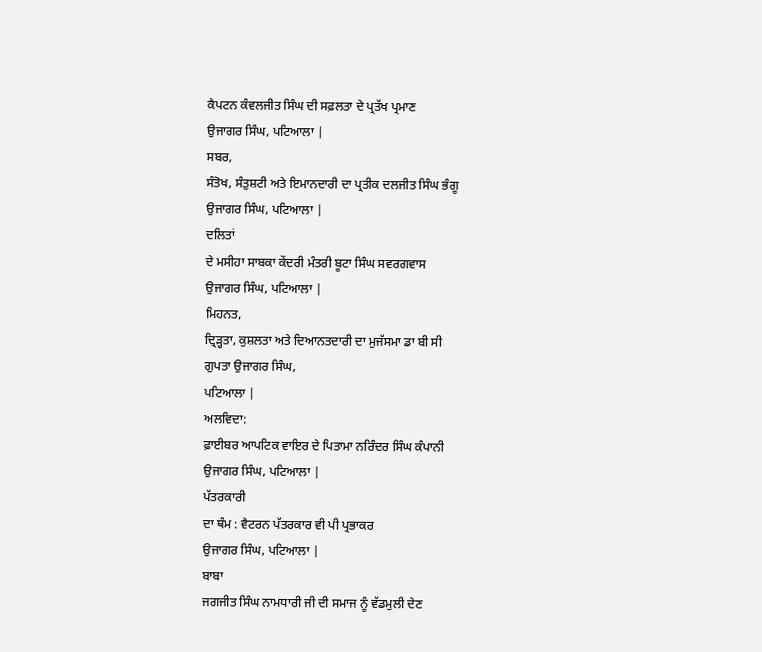ਕੈਪਟਨ ਕੰਵਲਜੀਤ ਸਿੰਘ ਦੀ ਸਫ਼ਲਤਾ ਦੇ ਪ੍ਰਤੱਖ ਪ੍ਰਮਾਣ
ਉਜਾਗਰ ਸਿੰਘ, ਪਟਿਆਲਾ |
ਸਬਰ,
ਸੰਤੋਖ, ਸੰਤੁਸ਼ਟੀ ਅਤੇ ਇਮਾਨਦਾਰੀ ਦਾ ਪ੍ਰਤੀਕ ਦਲਜੀਤ ਸਿੰਘ ਭੰਗੂ
ਉਜਾਗਰ ਸਿੰਘ, ਪਟਿਆਲਾ |
ਦਲਿਤਾਂ
ਦੇ ਮਸੀਹਾ ਸਾਬਕਾ ਕੇਂਦਰੀ ਮੰਤਰੀ ਬੂਟਾ ਸਿੰਘ ਸਵਰਗਵਾਸ
ਉਜਾਗਰ ਸਿੰਘ, ਪਟਿਆਲਾ |
ਮਿਹਨਤ,
ਦ੍ਰਿੜ੍ਹਤਾ, ਕੁਸ਼ਲਤਾ ਅਤੇ ਦਿਆਨਤਦਾਰੀ ਦਾ ਮੁਜੱਸਮਾ ਡਾ ਬੀ ਸੀ
ਗੁਪਤਾ ਉਜਾਗਰ ਸਿੰਘ,
ਪਟਿਆਲਾ |
ਅਲਵਿਦਾ:
ਫ਼ਾਈਬਰ ਆਪਟਿਕ ਵਾਇਰ ਦੇ ਪਿਤਾਮਾ ਨਰਿੰਦਰ ਸਿੰਘ ਕੰਪਾਨੀ
ਉਜਾਗਰ ਸਿੰਘ, ਪਟਿਆਲਾ |
ਪੱਤਰਕਾਰੀ
ਦਾ ਥੰਮ : ਵੈਟਰਨ ਪੱਤਰਕਾਰ ਵੀ ਪੀ ਪ੍ਰਭਾਕਰ
ਉਜਾਗਰ ਸਿੰਘ, ਪਟਿਆਲਾ |
ਬਾਬਾ
ਜਗਜੀਤ ਸਿੰਘ ਨਾਮਧਾਰੀ ਜੀ ਦੀ ਸਮਾਜ ਨੂੰ ਵੱਡਮੁਲੀ ਦੇਣ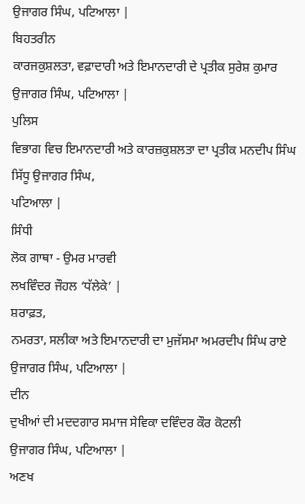ਉਜਾਗਰ ਸਿੰਘ, ਪਟਿਆਲਾ |
ਬਿਹਤਰੀਨ
ਕਾਰਜਕੁਸ਼ਲਤਾ, ਵਫ਼ਾਦਾਰੀ ਅਤੇ ਇਮਾਨਦਾਰੀ ਦੇ ਪ੍ਰਤੀਕ ਸੁਰੇਸ਼ ਕੁਮਾਰ
ਉਜਾਗਰ ਸਿੰਘ, ਪਟਿਆਲਾ |
ਪੁਲਿਸ
ਵਿਭਾਗ ਵਿਚ ਇਮਾਨਦਾਰੀ ਅਤੇ ਕਾਰਜ਼ਕੁਸ਼ਲਤਾ ਦਾ ਪ੍ਰਤੀਕ ਮਨਦੀਪ ਸਿੰਘ
ਸਿੱਧੂ ਉਜਾਗਰ ਸਿੰਘ,
ਪਟਿਆਲਾ |
ਸਿੰਧੀ
ਲੋਕ ਗਾਥਾ - ਉਮਰ ਮਾਰਵੀ
ਲਖਵਿੰਦਰ ਜੌਹਲ ‘ਧੱਲੇਕੇ’ |
ਸ਼ਰਾਫ਼ਤ,
ਨਮਰਤਾ, ਸਲੀਕਾ ਅਤੇ ਇਮਾਨਦਾਰੀ ਦਾ ਮੁਜੱਸਮਾ ਅਮਰਦੀਪ ਸਿੰਘ ਰਾਏ
ਉਜਾਗਰ ਸਿੰਘ, ਪਟਿਆਲਾ |
ਦੀਨ
ਦੁਖੀਆਂ ਦੀ ਮਦਦਗਾਰ ਸਮਾਜ ਸੇਵਿਕਾ ਦਵਿੰਦਰ ਕੌਰ ਕੋਟਲੀ
ਉਜਾਗਰ ਸਿੰਘ, ਪਟਿਆਲਾ |
ਅਣਖ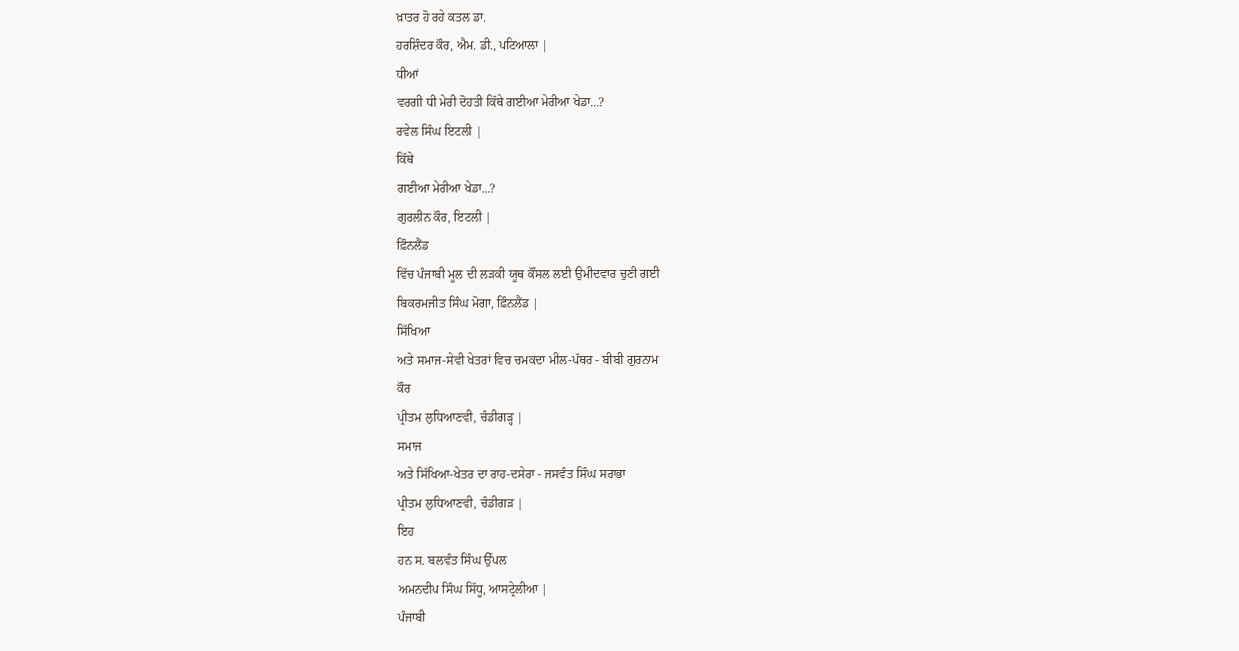ਖ਼ਾਤਰ ਹੋ ਰਹੇ ਕਤਲ ਡਾ.
ਹਰਸ਼ਿੰਦਰ ਕੌਰ, ਐਮ. ਡੀ., ਪਟਿਆਲਾ |
ਧੀਆਂ
ਵਰਗੀ ਧੀ ਮੇਰੀ ਦੋਹਤੀ ਕਿੱਥੇ ਗਈਆ ਮੇਰੀਆ ਖੇਡਾ...?
ਰਵੇਲ ਸਿੰਘ ਇਟਲੀ |
ਕਿੱਥੇ
ਗਈਆ ਮੇਰੀਆ ਖੇਡਾ...?
ਗੁਰਲੀਨ ਕੌਰ, ਇਟਲੀ |
ਫ਼ਿੰਨਲੈਂਡ
ਵਿੱਚ ਪੰਜਾਬੀ ਮੂਲ ਦੀ ਲੜਕੀ ਯੂਥ ਕੌਂਸਲ ਲਈ ਉਮੀਦਵਾਰ ਚੁਣੀ ਗਈ
ਬਿਕਰਮਜੀਤ ਸਿੰਘ ਮੋਗਾ, ਫ਼ਿੰਨਲੈਂਡ |
ਸਿੱਖਿਆ
ਅਤੇ ਸਮਾਜ-ਸੇਵੀ ਖੇਤਰਾਂ ਵਿਚ ਚਮਕਦਾ ਮੀਲ-ਪੱਥਰ - ਬੀਬੀ ਗੁਰਨਾਮ
ਕੌਰ
ਪ੍ਰੀਤਮ ਲੁਧਿਆਣਵੀ, ਚੰਡੀਗੜ੍ਹ |
ਸਮਾਜ
ਅਤੇ ਸਿੱਖਿਆ-ਖੇਤਰ ਦਾ ਰਾਹ-ਦਸੇਰਾ - ਜਸਵੰਤ ਸਿੰਘ ਸਰਾਭਾ
ਪ੍ਰੀਤਮ ਲੁਧਿਆਣਵੀ, ਚੰਡੀਗੜ |
ਇਹ
ਹਨ ਸ. ਬਲਵੰਤ ਸਿੰਘ ਉੱਪਲ
ਅਮਨਦੀਪ ਸਿੰਘ ਸਿੱਧੂ, ਆਸਟ੍ਰੇਲੀਆ |
ਪੰਜਾਬੀ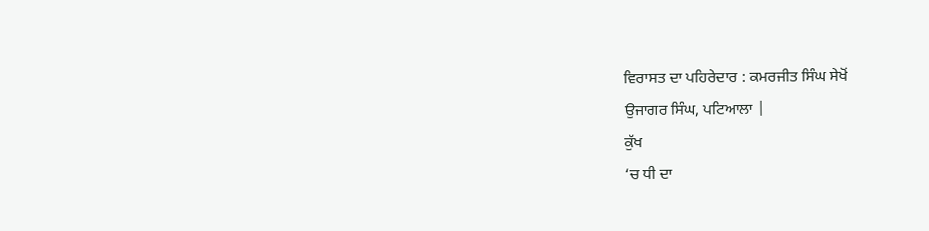ਵਿਰਾਸਤ ਦਾ ਪਹਿਰੇਦਾਰ : ਕਮਰਜੀਤ ਸਿੰਘ ਸੇਖੋਂ
ਉਜਾਗਰ ਸਿੰਘ, ਪਟਿਆਲਾ |
ਕੁੱਖ
‘ਚ ਧੀ ਦਾ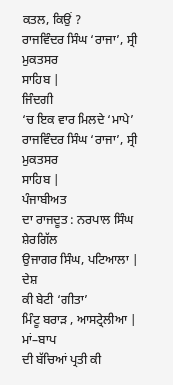ਕਤਲ, ਕਿਉਂ ?
ਰਾਜਵਿੰਦਰ ਸਿੰਘ ‘ਰਾਜਾ’, ਸ੍ਰੀ ਮੁਕਤਸਰ
ਸਾਹਿਬ |
ਜਿੰਦਗੀ
‘ਚ ਇਕ ਵਾਰ ਮਿਲਦੇ ‘ਮਾਪੇ’
ਰਾਜਵਿੰਦਰ ਸਿੰਘ ‘ਰਾਜਾ’, ਸ੍ਰੀ ਮੁਕਤਸਰ
ਸਾਹਿਬ |
ਪੰਜਾਬੀਅਤ
ਦਾ ਰਾਜਦੂਤ : ਨਰਪਾਲ ਸਿੰਘ ਸ਼ੇਰਗਿੱਲ
ਉਜਾਗਰ ਸਿੰਘ, ਪਟਿਆਲਾ |
ਦੇਸ਼
ਕੀ ਬੇਟੀ ‘ਗੀਤਾ’
ਮਿੰਟੂ ਬਰਾੜ , ਆਸਟ੍ਰੇਲੀਆ |
ਮਾਂ–ਬਾਪ
ਦੀ ਬੱਚਿਆਂ ਪ੍ਰਤੀ ਕੀ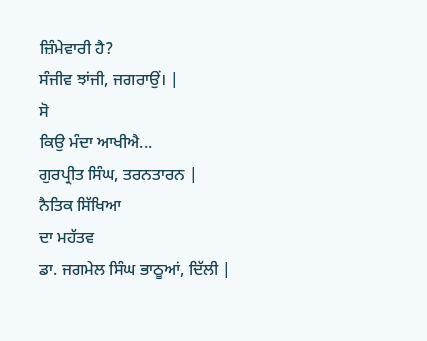ਜ਼ਿੰਮੇਵਾਰੀ ਹੈ?
ਸੰਜੀਵ ਝਾਂਜੀ, ਜਗਰਾਉਂ। |
ਸੋ
ਕਿਉ ਮੰਦਾ ਆਖੀਐ...
ਗੁਰਪ੍ਰੀਤ ਸਿੰਘ, ਤਰਨਤਾਰਨ |
ਨੈਤਿਕ ਸਿੱਖਿਆ
ਦਾ ਮਹੱਤਵ
ਡਾ. ਜਗਮੇਲ ਸਿੰਘ ਭਾਠੂਆਂ, ਦਿੱਲੀ |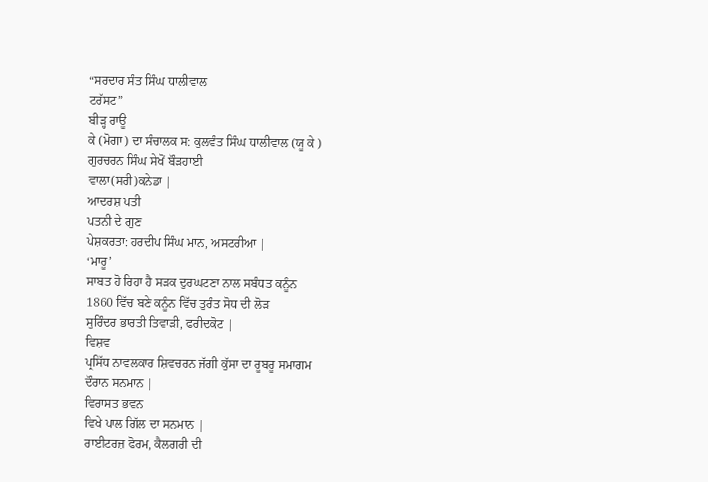“ਸਰਦਾਰ ਸੰਤ ਸਿੰਘ ਧਾਲੀਵਾਲ
ਟਰੱਸਟ”
ਬੀੜ੍ਹ ਰਾਊ
ਕੇ (ਮੋਗਾ) ਦਾ ਸੰਚਾਲਕ ਸ: ਕੁਲਵੰਤ ਸਿੰਘ ਧਾਲੀਵਾਲ (ਯੂ ਕੇ )
ਗੁਰਚਰਨ ਸਿੰਘ ਸੇਖੋਂ ਬੌੜਹਾਈ
ਵਾਲਾ(ਸਰੀ)ਕਨੇਡਾ |
ਆਦਰਸ਼ ਪਤੀ
ਪਤਨੀ ਦੇ ਗੁਣ
ਪੇਸ਼ਕਰਤਾ: ਹਰਦੀਪ ਸਿੰਘ ਮਾਨ, ਅਸਟਰੀਆ |
‘ਮਾਰੂ’
ਸਾਬਤ ਹੋ ਰਿਹਾ ਹੈ ਸੜਕ ਦੁਰਘਟਣਾ ਨਾਲ ਸਬੰਧਤ ਕਨੂੰਨ
1860 ਵਿੱਚ ਬਣੇ ਕਨੂੰਨ ਵਿੱਚ ਤੁਰੰਤ ਸੋਧ ਦੀ ਲੋੜ
ਸੁਰਿੰਦਰ ਭਾਰਤੀ ਤਿਵਾੜੀ, ਫਰੀਦਕੋਟ |
ਵਿਸ਼ਵ
ਪ੍ਰਸਿੱਧ ਨਾਵਲਕਾਰ ਸ਼ਿਵਚਰਨ ਜੱਗੀ ਕੁੱਸਾ ਦਾ ਰੂਬਰੂ ਸਮਾਗਮ
ਦੌਰਾਨ ਸਨਮਾਨ |
ਵਿਰਾਸਤ ਭਵਨ
ਵਿਖੇ ਪਾਲ ਗਿੱਲ ਦਾ ਸਨਮਾਨ |
ਰਾਈਟਰਜ਼ ਫੋਰਮ, ਕੈਲਗਰੀ ਦੀ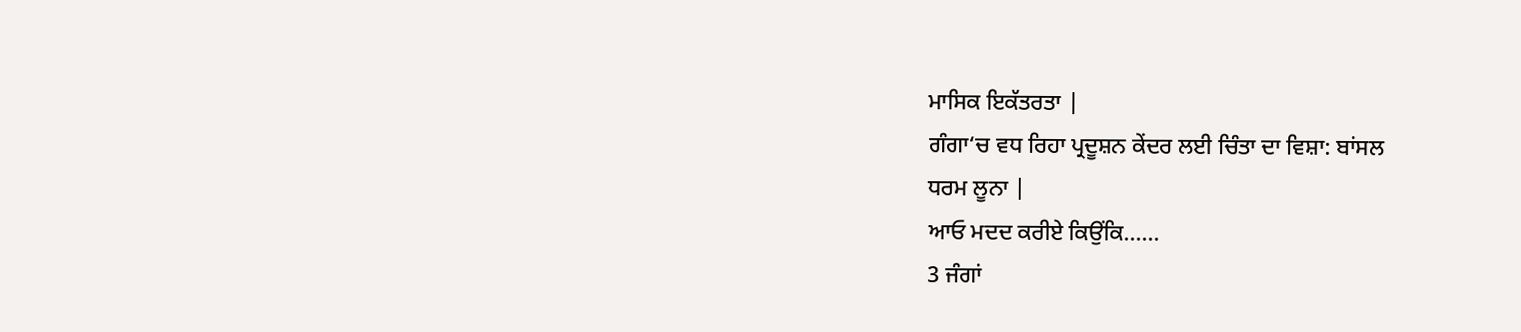ਮਾਸਿਕ ਇਕੱਤਰਤਾ |
ਗੰਗਾ‘ਚ ਵਧ ਰਿਹਾ ਪ੍ਰਦੂਸ਼ਨ ਕੇਂਦਰ ਲਈ ਚਿੰਤਾ ਦਾ ਵਿਸ਼ਾ: ਬਾਂਸਲ
ਧਰਮ ਲੂਨਾ |
ਆਓ ਮਦਦ ਕਰੀਏ ਕਿਉਂਕਿ......
3 ਜੰਗਾਂ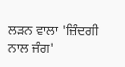ਲੜਨ ਵਾਲਾ 'ਜ਼ਿੰਦਗੀ ਨਾਲ ਜੰਗ'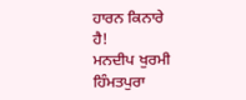ਹਾਰਨ ਕਿਨਾਰੇ
ਹੈ!
ਮਨਦੀਪ ਖੁਰਮੀ ਹਿੰਮਤਪੁਰਾ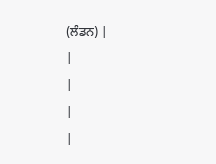(ਲੰਡਨ) |
|
|
|
|